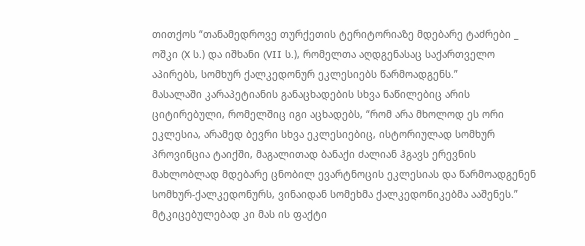თითქოს “თანამედროვე თურქეთის ტერიტორიაზე მდებარე ტაძრები _ ოშკი (X ს.) და იშხანი (VII ს.), რომელთა აღდგენასაც საქართველო აპირებს, სომხურ ქალკედონურ ეკლესიებს წარმოადგენს.”
მასალაში კარაპეტიანის განაცხადების სხვა ნაწილებიც არის ციტირებული, რომელშიც იგი აცხადებს, “რომ არა მხოლოდ ეს ორი ეკლესია, არამედ ბევრი სხვა ეკლესიებიც, ისტორიულად სომხურ პროვინცია ტაიქში, მაგალითად ბანაქი ძალიან ჰგავს ერევნის მახლობლად მდებარე ცნობილ ევარტნოცის ეკლესიას და წარმოადგენენ სომხურ-ქალკედონურს, ვინაიდან სომეხმა ქალკედონიკებმა ააშენეს.”
მტკიცებულებად კი მას ის ფაქტი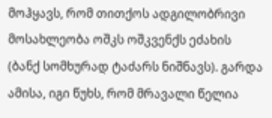მოჰყავს, რომ თითქოს ადგილობრივი მოსახლეობა ოშკს ოშკვენქს ეძახის (ბანქ სომხურად ტაძარს ნიშნავს). გარდა ამისა, იგი წუხს, რომ მრავალი წელია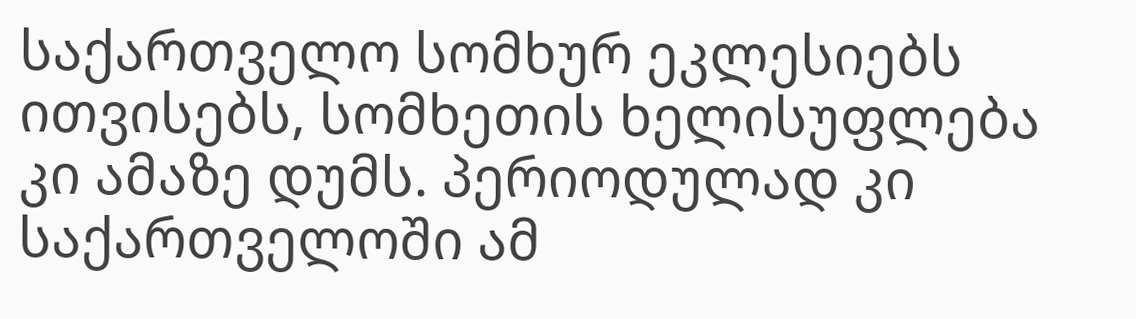საქართველო სომხურ ეკლესიებს ითვისებს, სომხეთის ხელისუფლება კი ამაზე დუმს. პერიოდულად კი საქართველოში ამ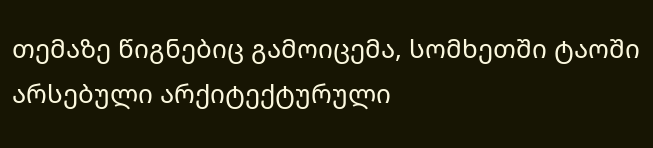თემაზე წიგნებიც გამოიცემა, სომხეთში ტაოში არსებული არქიტექტურული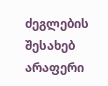ძეგლების შესახებ არაფერი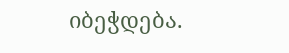იბეჭდება.